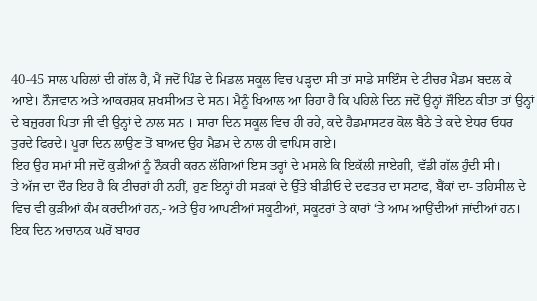40-45 ਸਾਲ ਪਹਿਲਾਂ ਦੀ ਗੱਲ ਹੈ, ਮੈਂ ਜਦੋਂ ਪਿੰਡ ਦੇ ਮਿਡਲ ਸਕੂਲ ਵਿਚ ਪੜ੍ਹਦਾ ਸੀ ਤਾਂ ਸਾਡੇ ਸਾਇੰਸ ਦੇ ਟੀਚਰ ਮੈਡਮ ਬਦਲ ਕੇ ਆਏ। ਨੌਜਵਾਨ ਅਤੇ ਆਕਰਸ਼ਕ ਸ਼ਖਸੀਅਤ ਦੇ ਸਨ। ਮੈਨੂੰ ਖਿਆਲ ਆ ਰਿਹਾ ਹੈ ਕਿ ਪਹਿਲੇ ਦਿਨ ਜਦੋਂ ਉਨ੍ਹਾਂ ਜੌਇਨ ਕੀਤਾ ਤਾਂ ਉਨ੍ਹਾਂ ਦੇ ਬਜ਼ੁਰਗ ਪਿਤਾ ਜੀ ਵੀ ਉਨ੍ਹਾਂ ਦੇ ਨਾਲ ਸਨ । ਸਾਰਾ ਦਿਨ ਸਕੂਲ ਵਿਚ ਹੀ ਰਹੇ, ਕਦੇ ਹੈਡਮਾਸਟਰ ਕੋਲ ਬੈਠੇ ਤੇ ਕਦੇ ਏਧਰ ਓਧਰ ਤੁਰਦੇ ਫਿਰਦੇ। ਪੂਰਾ ਦਿਨ ਲਾਉਣ ਤੋਂ ਬਾਅਦ ਉਹ ਮੈਡਮ ਦੇ ਨਾਲ ਹੀ ਵਾਪਿਸ ਗਏ।
ਇਹ ਉਹ ਸਮਾਂ ਸੀ ਜਦੋਂ ਕੁੜੀਆਂ ਨੂੰ ਨੌਕਰੀ ਕਰਨ ਲੱਗਿਆਂ ਇਸ ਤਰ੍ਹਾਂ ਦੇ ਮਸਲੇ ਕਿ ਇਕੱਲੀ ਜਾਏਗੀ, ਵੱਡੀ ਗੱਲ ਹੁੰਦੀ ਸੀ।
ਤੇ ਅੱਜ ਦਾ ਦੌਰ ਇਹ ਹੈ ਕਿ ਟੀਚਰਾਂ ਹੀ ਨਹੀਂ, ਹੁਣ ਇਨ੍ਹਾਂ ਹੀ ਸੜਕਾਂ ਦੇ ਉੱਤੇ ਬੀਡੀਓ ਦੇ ਦਫਤਰ ਦਾ ਸਟਾਫ, ਬੈਂਕਾਂ ਦਾ- ਤਹਿਸੀਲ ਦੇ ਵਿਚ ਵੀ ਕੁੜੀਆਂ ਕੰਮ ਕਰਦੀਆਂ ਹਨ,- ਅਤੇ ਉਹ ਆਪਣੀਆਂ ਸਕੂਟੀਆਂ, ਸਕੂਟਰਾਂ ਤੇ ਕਾਰਾਂ ‘ਤੇ ਆਮ ਆਉਂਦੀਆਂ ਜਾਂਦੀਆਂ ਹਨ।
ਇਕ ਦਿਨ ਅਚਾਨਕ ਘਰੋਂ ਬਾਹਰ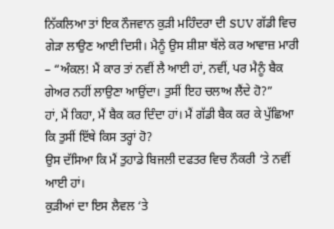ਨਿੱਕਲਿਆ ਤਾਂ ਇਕ ਨੌਜਵਾਨ ਕੁੜੀ ਮਹਿੰਦਰਾ ਦੀ SUV ਗੱਡੀ ਵਿਚ ਗੇੜਾ ਲਾਉਣ ਆਈ ਦਿਸੀ। ਮੈਨੂੰ ਉਸ ਸ਼ੀਸ਼ਾ ਥੱਲੇ ਕਰ ਆਵਾਜ਼ ਮਾਰੀ – “ਅੰਕਲ! ਮੈਂ ਕਾਰ ਤਾਂ ਨਵੀਂ ਲੈ ਆਈ ਹਾਂ, ਨਵੀਂ, ਪਰ ਮੈਨੂੰ ਬੈਕ ਗੇਅਰ ਨਹੀਂ ਲਾਉਣਾ ਆਉਂਦਾ। ਤੁਸੀਂ ਇਹ ਚਲਾਅ ਲੈਂਦੇ ਹੋ?”
ਹਾਂ, ਮੈਂ ਕਿਹਾ, ਮੈਂ ਬੈਕ ਕਰ ਦਿੰਦਾ ਹਾਂ। ਮੈਂ ਗੱਡੀ ਬੈਕ ਕਰ ਕੇ ਪੁੱਛਿਆ ਕਿ ਤੁਸੀਂ ਇੱਥੇ ਕਿਸ ਤਰ੍ਹਾਂ ਹੋ?
ਉਸ ਦੱਸਿਆ ਕਿ ਮੈਂ ਤੁਹਾਡੇ ਬਿਜਲੀ ਦਫਤਰ ਵਿਚ ਨੌਕਰੀ ‘ਤੇ ਨਵੀਂ ਆਈ ਹਾਂ।
ਕੁੜੀਆਂ ਦਾ ਇਸ ਲੈਵਲ ‘ਤੇ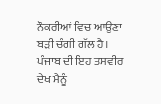ਨੌਕਰੀਆਂ ਵਿਚ ਆਉਣਾ ਬੜੀ ਚੰਗੀ ਗੱਲ ਹੈ। ਪੰਜਾਬ ਦੀ ਇਹ ਤਸਵੀਰ ਦੇਖ ਮੈਨੂੰ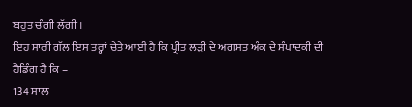ਬਹੁਤ ਚੰਗੀ ਲੱਗੀ।
ਇਹ ਸਾਰੀ ਗੱਲ ਇਸ ਤਰ੍ਹਾਂ ਚੇਤੇ ਆਈ ਹੈ ਕਿ ਪ੍ਰੀਤ ਲੜੀ ਦੇ ਅਗਸਤ ਅੰਕ ਦੇ ਸੰਪਾਦਕੀ ਦੀ ਹੈਡਿੰਗ ਹੈ ਕਿ –
134 ਸਾਲ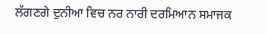ਲੱਗਣਗੇ ਦੁਨੀਆ ਵਿਚ ਨਰ ਨਾਰੀ ਦਰਮਿਆਨ ਸਮਾਜਕ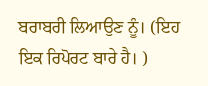ਬਰਾਬਰੀ ਲਿਆਉਣ ਨੂੰ। (ਇਹ ਇਕ ਰਿਪੋਰਟ ਬਾਰੇ ਹੈ। )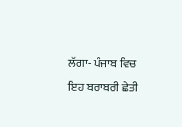ਲੱਗਾ- ਪੰਜਾਬ ਵਿਚ ਇਹ ਬਰਾਬਰੀ ਛੇਤੀ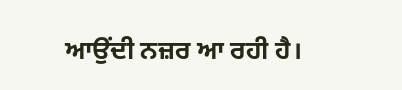ਆਉਂਦੀ ਨਜ਼ਰ ਆ ਰਹੀ ਹੈ।